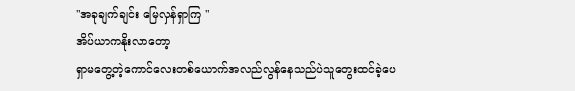"အခုချက်ချင်း မြေလှန်ရှာကြ "
အိပ်ယာကနိုးလာတော့
ရှာမတွေ့တဲ့ကောင်လေးတစ်ယောက်အလည်လွန်နေသည်ပဲသူတွေးထင်ခဲ့ပေ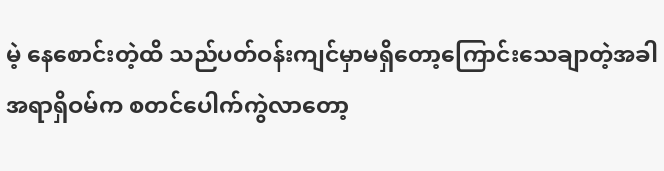မဲ့ နေစောင်းတဲ့ထိ သည်ပတ်ဝန်းကျင်မှာမရှိတော့ကြောင်းသေချာတဲ့အခါအရာရှိဝမ်က စတင်ပေါက်ကွဲလာတော့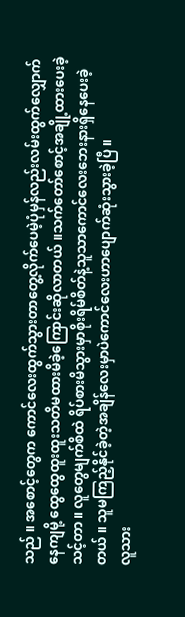သည် ။ အစောင့်တွေက ကောင်လေးထွက်သွားတာတွေ့လိုက်ပေမဲ့ပုံမှန်လည်းလမ်းထွက်လျှောက်နေကျမို့ ထွေထွေထူးထူးသတိမထားမိခဲ့ကြောင်းဆိုလာတယ် ။သက်တော်စောင့်အချို့ထားပေးခဲ့သင့်တာ ။ လူတွေမျက်စိထဲ ရိပ်စားမိသွားမှာစိုးရိမ်စိတ်နဲ့သူသာကောင်လေးဘေးနားရှိနေပေးခဲ့တယ် ။ သူမကြည့်နိုင်ခဲ့တဲ့အချိန်လေးမှာပဲကောင်လေးဟာပျောက်ဆုံးသွားခဲ့ပြီ ။
လူသား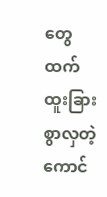တွေထက်ထူးခြားစွာလှတဲ့ကောင်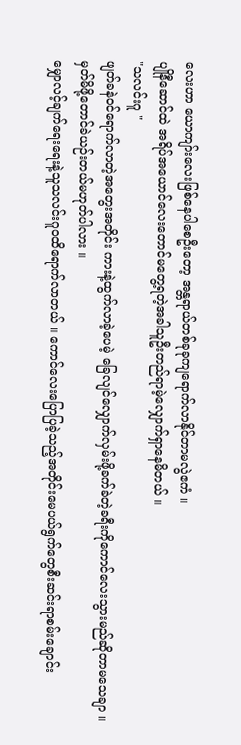လေးဟာ ယောကျာ်းလေးဖြစ်နေပါစေဦးတော့ အန္တရာယ်တစ်ခုခုကျရောက်လာနိုင်တာမလွဲဧကံ ။
ပျိုနီဆောင်ထဲ အရိပ်အယောင်လေးတောင်မတွေ့ရတဲ့အခါသူဦးတည်ရာမဲ့လျှောက်ရှာနေမိတယ် ။
"သလင်းဂူ "
ဖျတ်ခနဲဝင်ရောက်လာတဲ့အတွေးအတိုင်း ကားနဲ့ထွက်လာခဲ့ပေမဲ့ ခြေလျင်လျှောက်လှမ်းဖို့ခက်ခဲတဲ့ခရီးကိုကောင်လေးသွားမည်ဆိုတာမသေချာ ။ မှတ်မိဖို့တောင်ခဲယဉ်းတယ်မဟုတ်ပါလား ။
မျှောလင့်ချက်ရေးရေးနဲ့သူသလင်းဂူဝထိရောက်လာတယ် ။ ကောင်လေးပြောပြခဲ့သည့်အတိုင်းမေပယ်ရွက်တွေစီးဆင်းရာစမ်းချောင်း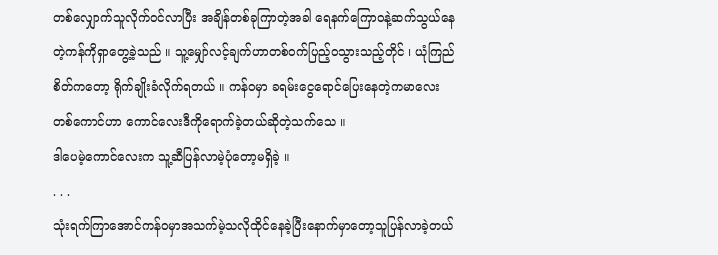တစ်လျှောက်သူလိုက်ဝင်လာပြီး အချိန်တစ်ခုကြာတဲ့အခါ ရေနက်ကြောဝနဲ့ဆက်သွယ်နေတဲ့ကန်ကိုရှာတွေ့ခဲ့သည် ။ သူ့မျှော်လင့်ချက်ဟာတစ်ဝက်ပြည့်ဝသွားသည့်တိုင် ၊ ယုံကြည်စိတ်ကတော့ ရိုက်ချိုးခံလိုက်ရတယ် ။ ကန်ဝမှာ ခရမ်းငွေရောင်ပြေးနေတဲ့ကမာလေးတစ်ကောင်ဟာ ကောင်လေးဒီကိုရောက်ခဲ့တယ်ဆိုတဲ့သက်သေ ။
ဒါပေမဲ့ကောင်လေးက သူ့ဆီပြန်လာမဲ့ပုံတော့မရှိခဲ့ ။
. . .
သုံးရက်ကြာအောင်ကန်ဝမှာအသက်မဲ့သလိုထိုင်နေခဲ့ပြီးနောက်မှာတော့သူပြန်လာခဲ့တယ်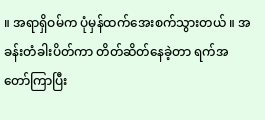။ အရာရှိဝမ်က ပုံမှန်ထက်အေးစက်သွားတယ် ။ အခန်းတံခါးပိတ်ကာ တိတ်ဆိတ်နေခဲ့တာ ရက်အတော်ကြာပြီး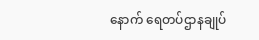နောက် ရေတပ်ဌာနချုပ်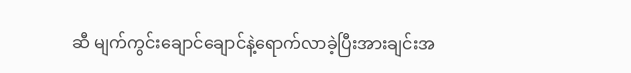ဆီ မျက်ကွင်းချောင်ချောင်နဲ့ရောက်လာခဲ့ပြီးအားချင်းအ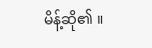မိန့်ဆို၏ ။